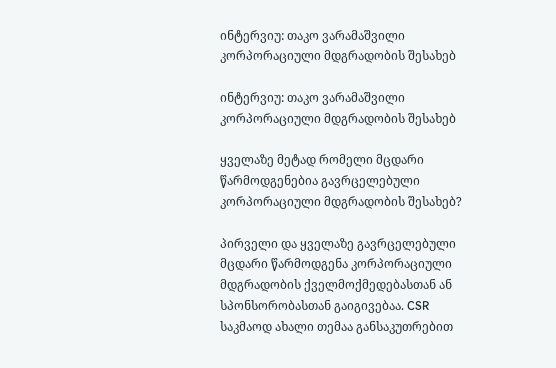ინტერვიუ: თაკო ვარამაშვილი კორპორაციული მდგრადობის შესახებ

ინტერვიუ: თაკო ვარამაშვილი კორპორაციული მდგრადობის შესახებ

ყველაზე მეტად რომელი მცდარი წარმოდგენებია გავრცელებული კორპორაციული მდგრადობის შესახებ?

პირველი და ყველაზე გავრცელებული მცდარი წარმოდგენა კორპორაციული მდგრადობის ქველმოქმედებასთან ან სპონსორობასთან გაიგივებაა. CSR საკმაოდ ახალი თემაა განსაკუთრებით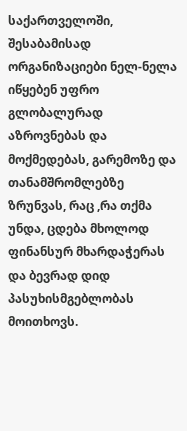საქართველოში, შესაბამისად ორგანიზაციები ნელ-ნელა იწყებენ უფრო გლობალურად აზროვნებას და მოქმედებას, გარემოზე და თანამშრომლებზე ზრუნვას, რაც ,რა თქმა უნდა, ცდება მხოლოდ ფინანსურ მხარდაჭერას და ბევრად დიდ პასუხისმგებლობას მოითხოვს.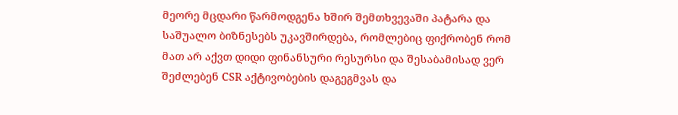მეორე მცდარი წარმოდგენა ხშირ შემთხვევაში პატარა და საშუალო ბიზნესებს უკავშირდება, რომლებიც ფიქრობენ რომ მათ არ აქვთ დიდი ფინანსური რესურსი და შესაბამისად ვერ შეძლებენ CSR აქტივობების დაგეგმვას და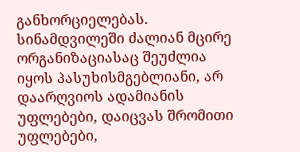განხორციელებას. სინამდვილეში ძალიან მცირე ორგანიზაციასაც შეუძლია იყოს პასუხისმგებლიანი, არ დაარღვიოს ადამიანის უფლებები, დაიცვას შრომითი უფლებები,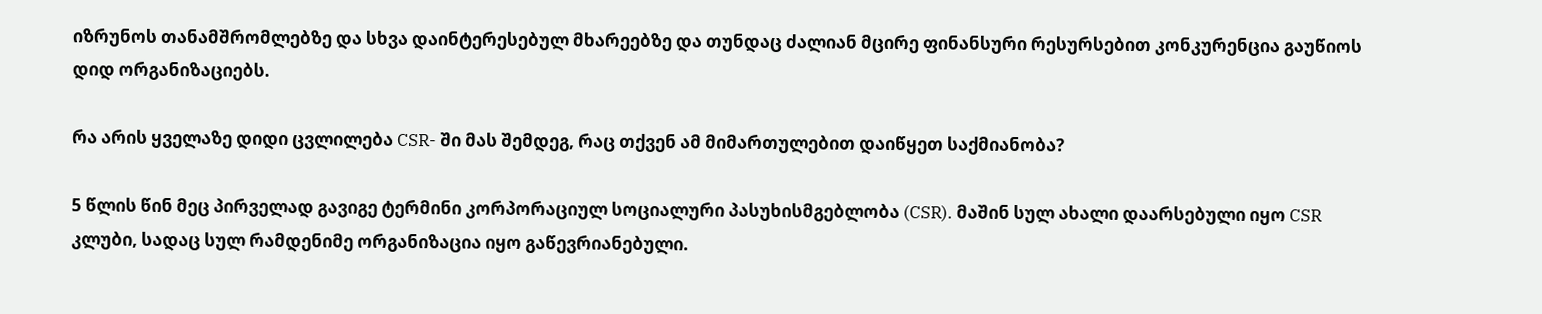იზრუნოს თანამშრომლებზე და სხვა დაინტერესებულ მხარეებზე და თუნდაც ძალიან მცირე ფინანსური რესურსებით კონკურენცია გაუწიოს დიდ ორგანიზაციებს.

რა არის ყველაზე დიდი ცვლილება CSR- ში მას შემდეგ, რაც თქვენ ამ მიმართულებით დაიწყეთ საქმიანობა?

5 წლის წინ მეც პირველად გავიგე ტერმინი კორპორაციულ სოციალური პასუხისმგებლობა (CSR). მაშინ სულ ახალი დაარსებული იყო CSR კლუბი, სადაც სულ რამდენიმე ორგანიზაცია იყო გაწევრიანებული.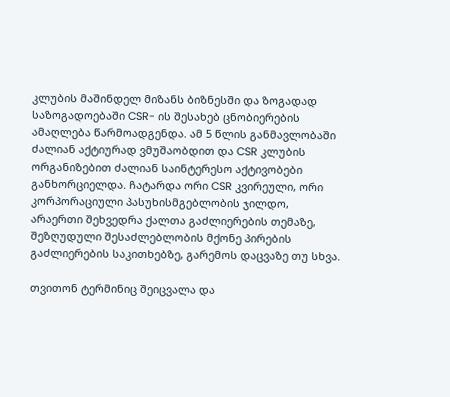კლუბის მაშინდელ მიზანს ბიზნესში და ზოგადად საზოგადოებაში CSR- ის შესახებ ცნობიერების ამაღლება წარმოადგენდა. ამ 5 წლის განმავლობაში ძალიან აქტიურად ვმუშაობდით და CSR კლუბის ორგანიზებით ძალიან საინტერესო აქტივობები განხორციელდა. ჩატარდა ორი CSR კვირეული, ორი კორპორაციული პასუხისმგებლობის ჯილდო, არაერთი შეხვედრა ქალთა გაძლიერების თემაზე, შეზღუდული შესაძლებლობის მქონე პირების გაძლიერების საკითხებზე, გარემოს დაცვაზე თუ სხვა.

თვითონ ტერმინიც შეიცვალა და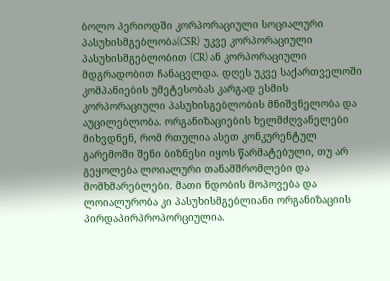ბოლო პერიოდში კორპორაციული სოციალური პასუხისმგებლობა(CSR)  უკვე კორპორაციული პასუხისმგებლობით (CR) ან კორპორაციული მდგრადობით ჩანაცვლდა. დღეს უკვე საქართველოში კომპანიების უმეტესობას კარგად ესმის კორპორაციული პასუხისგებლობის მნიშვნელობა და აუცილებლობა. ორგანიზაციების ხელმძღვანელები მიხვდნენ, რომ რთულია ასეთ კონკურენტულ გარემოში შენი ბიზნესი იყოს წარმატებული, თუ არ გეყოლება ლოიალური თანამშრომლები და მომხმარებლები. მათი ნდობის მოპოვება და ლოიალურობა კი პასუხისმგებლიანი ორგანიზაციის პირდაპირპროპორციულია.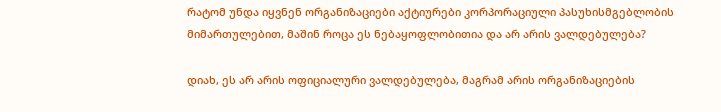რატომ უნდა იყვნენ ორგანიზაციები აქტიურები კორპორაციული პასუხისმგებლობის მიმართულებით, მაშინ როცა ეს ნებაყოფლობითია და არ არის ვალდებულება?

დიახ, ეს არ არის ოფიციალური ვალდებულება, მაგრამ არის ორგანიზაციების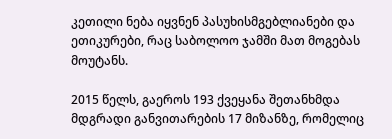კეთილი ნება იყვნენ პასუხისმგებლიანები და ეთიკურები, რაც საბოლოო ჯამში მათ მოგებას მოუტანს.

2015 წელს, გაეროს 193 ქვეყანა შეთანხმდა მდგრადი განვითარების 17 მიზანზე, რომელიც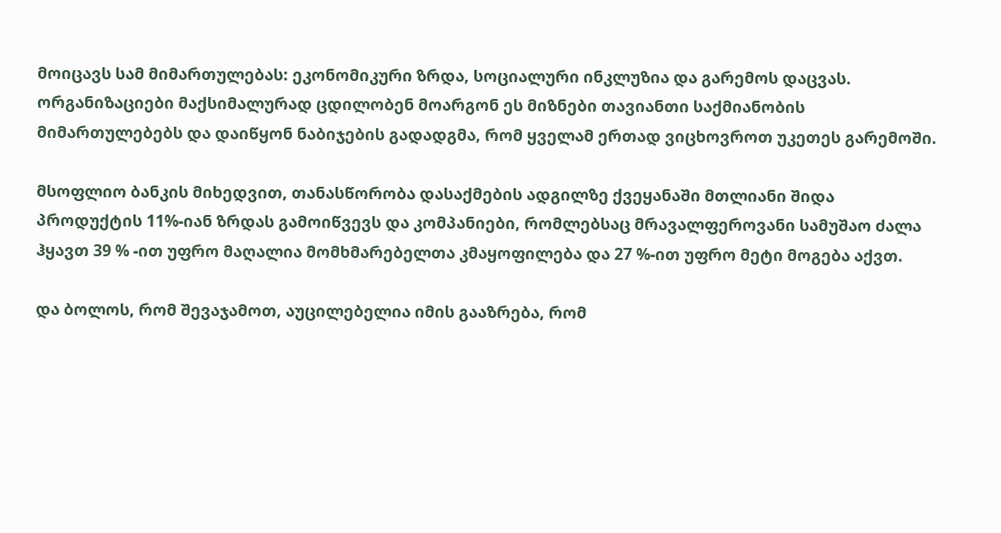მოიცავს სამ მიმართულებას: ეკონომიკური ზრდა, სოციალური ინკლუზია და გარემოს დაცვას. ორგანიზაციები მაქსიმალურად ცდილობენ მოარგონ ეს მიზნები თავიანთი საქმიანობის მიმართულებებს და დაიწყონ ნაბიჯების გადადგმა, რომ ყველამ ერთად ვიცხოვროთ უკეთეს გარემოში.

მსოფლიო ბანკის მიხედვით, თანასწორობა დასაქმების ადგილზე ქვეყანაში მთლიანი შიდა პროდუქტის 11%-იან ზრდას გამოიწვევს და კომპანიები, რომლებსაც მრავალფეროვანი სამუშაო ძალა ჰყავთ 39 % -ით უფრო მაღალია მომხმარებელთა კმაყოფილება და 27 %-ით უფრო მეტი მოგება აქვთ.

და ბოლოს, რომ შევაჯამოთ, აუცილებელია იმის გააზრება, რომ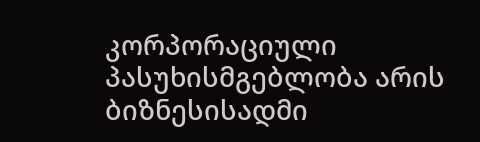კორპორაციული პასუხისმგებლობა არის ბიზნესისადმი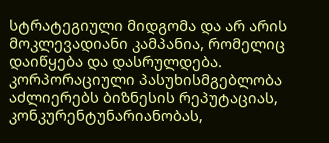სტრატეგიული მიდგომა და არ არის მოკლევადიანი კამპანია, რომელიც დაიწყება და დასრულდება. კორპორაციული პასუხისმგებლობა აძლიერებს ბიზნესის რეპუტაციას, კონკურენტუნარიანობას,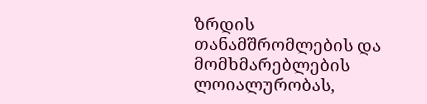ზრდის თანამშრომლების და მომხმარებლების ლოიალურობას,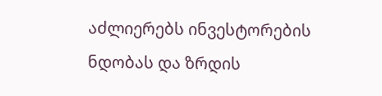აძლიერებს ინვესტორების ნდობას და ზრდის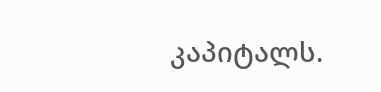კაპიტალს.